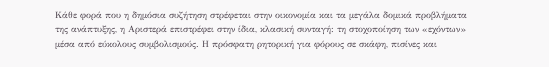Κάθε φορά που η δημόσια συζήτηση στρέφεται στην οικονομία και τα μεγάλα δομικά προβλήματα της ανάπτυξης, η Αριστερά επιστρέφει στην ίδια, κλασική συνταγή: τη στοχοποίηση των «εχόντων» μέσα από εύκολους συμβολισμούς. Η πρόσφατη ρητορική για φόρους σε σκάφη, πισίνες και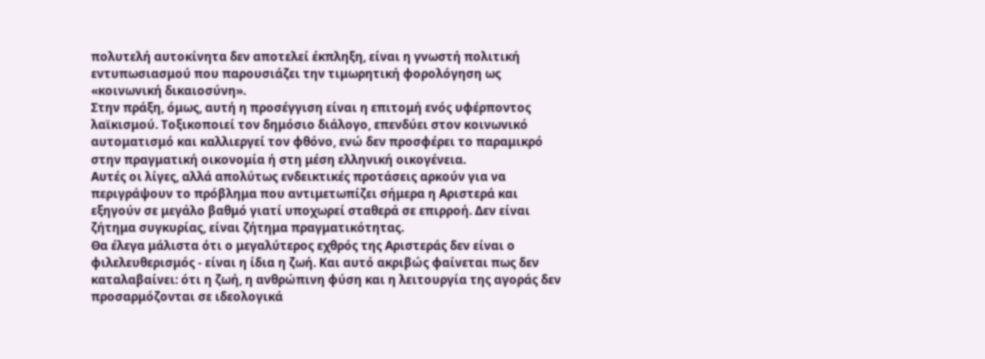πολυτελή αυτοκίνητα δεν αποτελεί έκπληξη, είναι η γνωστή πολιτική εντυπωσιασμού που παρουσιάζει την τιμωρητική φορολόγηση ως «κοινωνική δικαιοσύνη».
Στην πράξη, όμως, αυτή η προσέγγιση είναι η επιτομή ενός υφέρποντος λαϊκισμού. Τοξικοποιεί τον δημόσιο διάλογο, επενδύει στον κοινωνικό αυτοματισμό και καλλιεργεί τον φθόνο, ενώ δεν προσφέρει το παραμικρό στην πραγματική οικονομία ή στη μέση ελληνική οικογένεια.
Αυτές οι λίγες, αλλά απολύτως ενδεικτικές προτάσεις αρκούν για να περιγράψουν το πρόβλημα που αντιμετωπίζει σήμερα η Αριστερά και εξηγούν σε μεγάλο βαθμό γιατί υποχωρεί σταθερά σε επιρροή. Δεν είναι ζήτημα συγκυρίας, είναι ζήτημα πραγματικότητας.
Θα έλεγα μάλιστα ότι ο μεγαλύτερος εχθρός της Αριστεράς δεν είναι ο φιλελευθερισμός - είναι η ίδια η ζωή. Και αυτό ακριβώς φαίνεται πως δεν καταλαβαίνει: ότι η ζωή, η ανθρώπινη φύση και η λειτουργία της αγοράς δεν προσαρμόζονται σε ιδεολογικά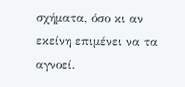σχήματα, όσο κι αν εκείνη επιμένει να τα αγνοεί.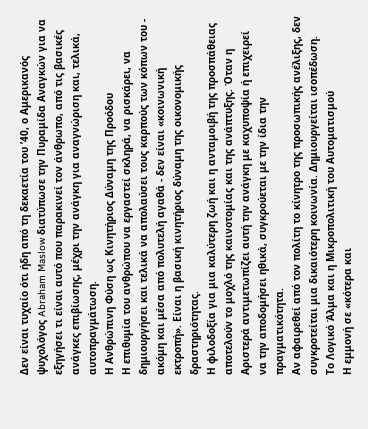Δεν είναι τυχαίο ότι ήδη από τη δεκαετία του ’40, ο Αμερικανός ψυχολόγος Abraham Maslow διατύπωσε την Πυραμίδα Αναγκών για να εξηγήσει τι είναι αυτό που παρακινεί τον άνθρωπο, από τις βασικές ανάγκες επιβίωσης, μέχρι την ανάγκη για αναγνώριση και, τελικά, αυτοπραγμάτωση.
Η Ανθρώπινη Φύση ως Κινητήριος Δύναμη της Προόδου
Η επιθυμία του ανθρώπου να εργαστεί σκληρά, να ρισκάρει, να δημιουργήσει και τελικά να απολαύσει τους καρπούς των κόπων του - ακόμη και μέσα από πολυτελή αγαθά - δεν είναι «κοινωνική εκτροπή». Είναι η βασική κινητήριος δύναμη της οικονομικής δραστηριότητας.
Η φιλοδοξία για μια καλύτερη ζωή και η ανταμοιβή της προσπάθειας αποτελούν το μοχλό της καινοτομίας και της ανάπτυξης. Όταν η Αριστερά αντιμετωπίζει αυτή την ανάγκη με καχυποψία ή επιχειρεί να την αποδομήσει ηθικά, συγκρούεται με την ίδια την πραγματικότητα.
Αν αφαιρεθεί από τον πολίτη το κίνητρο της προσωπικής ανέλιξης, δεν συγκροτείται μια δικαιότερη κοινωνία. Δημιουργείται ισοπέδωση.
Το Λογικό Άλμα και η Μικροπολιτική του Αυτοματισμού
Η εμμονή σε «κότερα και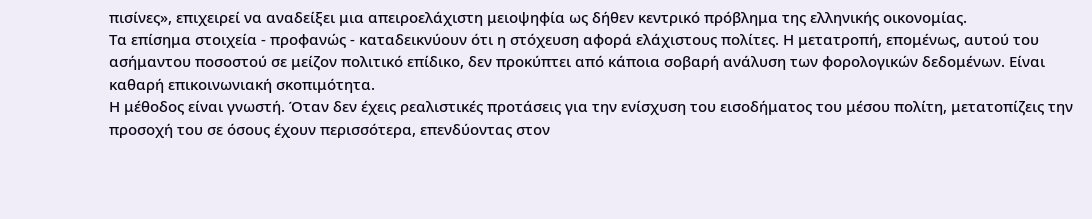πισίνες», επιχειρεί να αναδείξει μια απειροελάχιστη μειοψηφία ως δήθεν κεντρικό πρόβλημα της ελληνικής οικονομίας.
Τα επίσημα στοιχεία - προφανώς - καταδεικνύουν ότι η στόχευση αφορά ελάχιστους πολίτες. Η μετατροπή, επομένως, αυτού του ασήμαντου ποσοστού σε μείζον πολιτικό επίδικο, δεν προκύπτει από κάποια σοβαρή ανάλυση των φορολογικών δεδομένων. Είναι καθαρή επικοινωνιακή σκοπιμότητα.
Η μέθοδος είναι γνωστή. Όταν δεν έχεις ρεαλιστικές προτάσεις για την ενίσχυση του εισοδήματος του μέσου πολίτη, μετατοπίζεις την προσοχή του σε όσους έχουν περισσότερα, επενδύοντας στον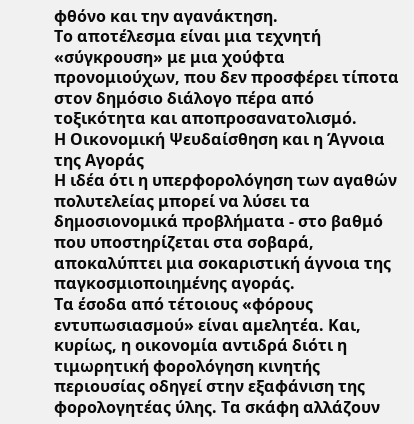φθόνο και την αγανάκτηση.
Το αποτέλεσμα είναι μια τεχνητή «σύγκρουση» με μια χούφτα προνομιούχων, που δεν προσφέρει τίποτα στον δημόσιο διάλογο πέρα από τοξικότητα και αποπροσανατολισμό.
Η Οικονομική Ψευδαίσθηση και η Άγνοια της Αγοράς
Η ιδέα ότι η υπερφορολόγηση των αγαθών πολυτελείας μπορεί να λύσει τα δημοσιονομικά προβλήματα - στο βαθμό που υποστηρίζεται στα σοβαρά, αποκαλύπτει μια σοκαριστική άγνοια της παγκοσμιοποιημένης αγοράς.
Τα έσοδα από τέτοιους «φόρους εντυπωσιασμού» είναι αμελητέα. Και, κυρίως, η οικονομία αντιδρά διότι η τιμωρητική φορολόγηση κινητής περιουσίας οδηγεί στην εξαφάνιση της φορολογητέας ύλης. Τα σκάφη αλλάζουν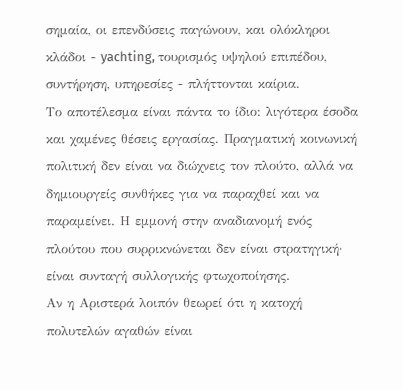σημαία, οι επενδύσεις παγώνουν, και ολόκληροι κλάδοι - yachting, τουρισμός υψηλού επιπέδου, συντήρηση, υπηρεσίες - πλήττονται καίρια.
Το αποτέλεσμα είναι πάντα το ίδιο: λιγότερα έσοδα και χαμένες θέσεις εργασίας. Πραγματική κοινωνική πολιτική δεν είναι να διώχνεις τον πλούτο, αλλά να δημιουργείς συνθήκες για να παραχθεί και να παραμείνει. Η εμμονή στην αναδιανομή ενός πλούτου που συρρικνώνεται δεν είναι στρατηγική· είναι συνταγή συλλογικής φτωχοποίησης.
Αν η Αριστερά λοιπόν θεωρεί ότι η κατοχή πολυτελών αγαθών είναι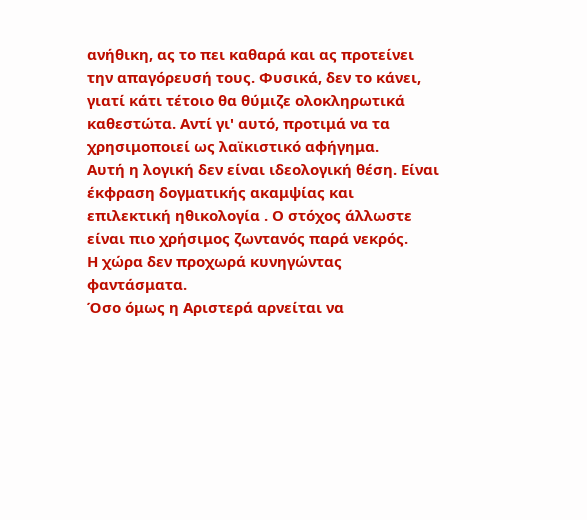ανήθικη, ας το πει καθαρά και ας προτείνει την απαγόρευσή τους. Φυσικά, δεν το κάνει, γιατί κάτι τέτοιο θα θύμιζε ολοκληρωτικά καθεστώτα. Αντί γι' αυτό, προτιμά να τα χρησιμοποιεί ως λαϊκιστικό αφήγημα.
Αυτή η λογική δεν είναι ιδεολογική θέση. Είναι έκφραση δογματικής ακαμψίας και επιλεκτική ηθικολογία . Ο στόχος άλλωστε είναι πιο χρήσιμος ζωντανός παρά νεκρός.
Η χώρα δεν προχωρά κυνηγώντας φαντάσματα.
Όσο όμως η Αριστερά αρνείται να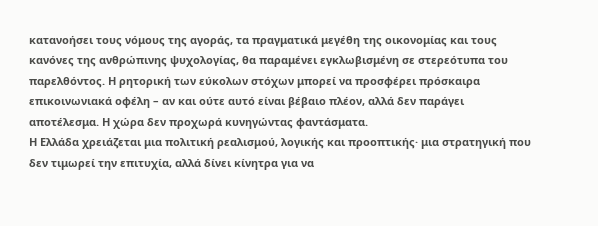κατανοήσει τους νόμους της αγοράς, τα πραγματικά μεγέθη της οικονομίας και τους κανόνες της ανθρώπινης ψυχολογίας, θα παραμένει εγκλωβισμένη σε στερεότυπα του παρελθόντος. Η ρητορική των εύκολων στόχων μπορεί να προσφέρει πρόσκαιρα επικοινωνιακά οφέλη – αν και ούτε αυτό είναι βέβαιο πλέον, αλλά δεν παράγει αποτέλεσμα. Η χώρα δεν προχωρά κυνηγώντας φαντάσματα.
Η Ελλάδα χρειάζεται μια πολιτική ρεαλισμού, λογικής και προοπτικής· μια στρατηγική που δεν τιμωρεί την επιτυχία, αλλά δίνει κίνητρα για να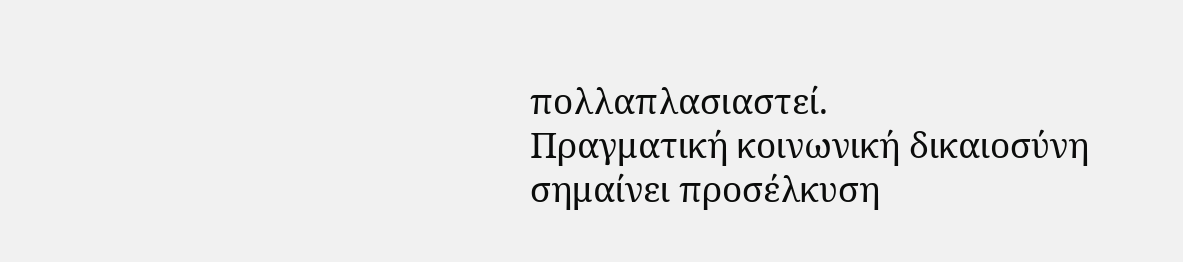πολλαπλασιαστεί.
Πραγματική κοινωνική δικαιοσύνη σημαίνει προσέλκυση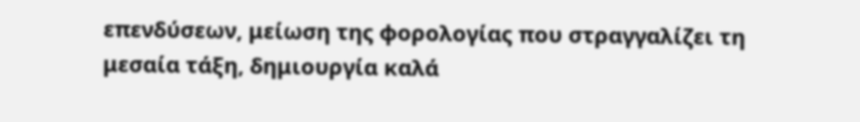επενδύσεων, μείωση της φορολογίας που στραγγαλίζει τη μεσαία τάξη, δημιουργία καλά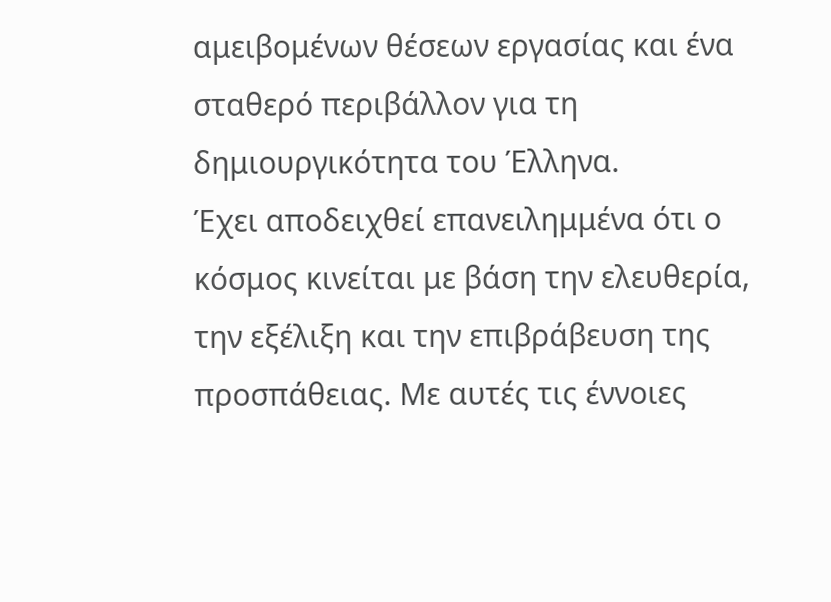αμειβομένων θέσεων εργασίας και ένα σταθερό περιβάλλον για τη δημιουργικότητα του Έλληνα.
Έχει αποδειχθεί επανειλημμένα ότι ο κόσμος κινείται με βάση την ελευθερία, την εξέλιξη και την επιβράβευση της προσπάθειας. Με αυτές τις έννοιες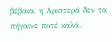βέβαια, η Αριστερά δεν τα πήγαινε ποτέ καλά.